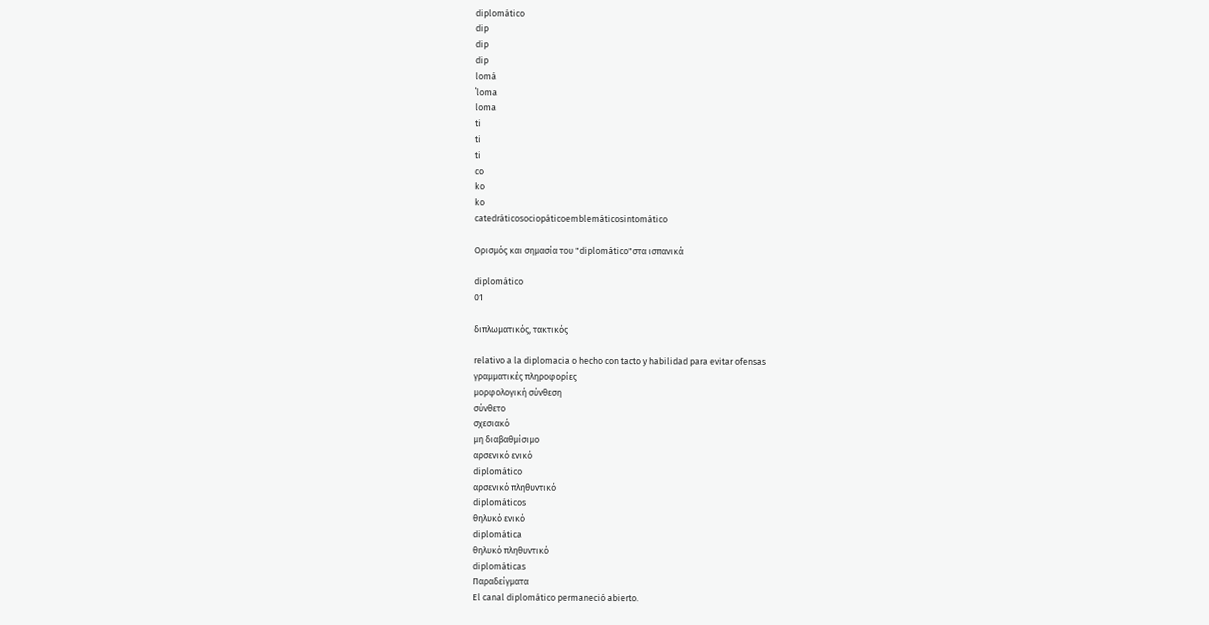diplomático
dip
dip
dip
lomá
ˈloma
loma
ti
ti
ti
co
ko
ko
catedráticosociopáticoemblemáticosintomático

Ορισμός και σημασία του "diplomático"στα ισπανικά

diplomático
01

διπλωματικός, τακτικός

relativo a la diplomacia o hecho con tacto y habilidad para evitar ofensas
γραμματικές πληροφορίες
μορφολογική σύνθεση
σύνθετο
σχεσιακό
μη διαβαθμίσιμο
αρσενικό ενικό
diplomático
αρσενικό πληθυντικό
diplomáticos
θηλυκό ενικό
diplomática
θηλυκό πληθυντικό
diplomáticas
Παραδείγματα
El canal diplomático permaneció abierto.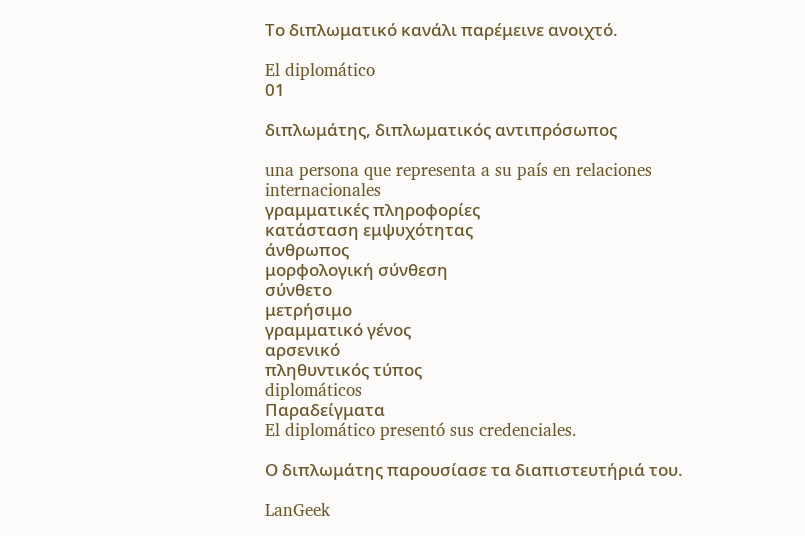Το διπλωματικό κανάλι παρέμεινε ανοιχτό.

El diplomático
01

διπλωμάτης, διπλωματικός αντιπρόσωπος

una persona que representa a su país en relaciones internacionales
γραμματικές πληροφορίες
κατάσταση εμψυχότητας
άνθρωπος
μορφολογική σύνθεση
σύνθετο
μετρήσιμο
γραμματικό γένος
αρσενικό
πληθυντικός τύπος
diplomáticos
Παραδείγματα
El diplomático presentó sus credenciales.

Ο διπλωμάτης παρουσίασε τα διαπιστευτήριά του.

LanGeek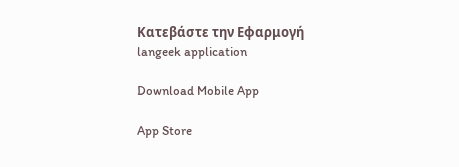Κατεβάστε την Εφαρμογή
langeek application

Download Mobile App

App Store